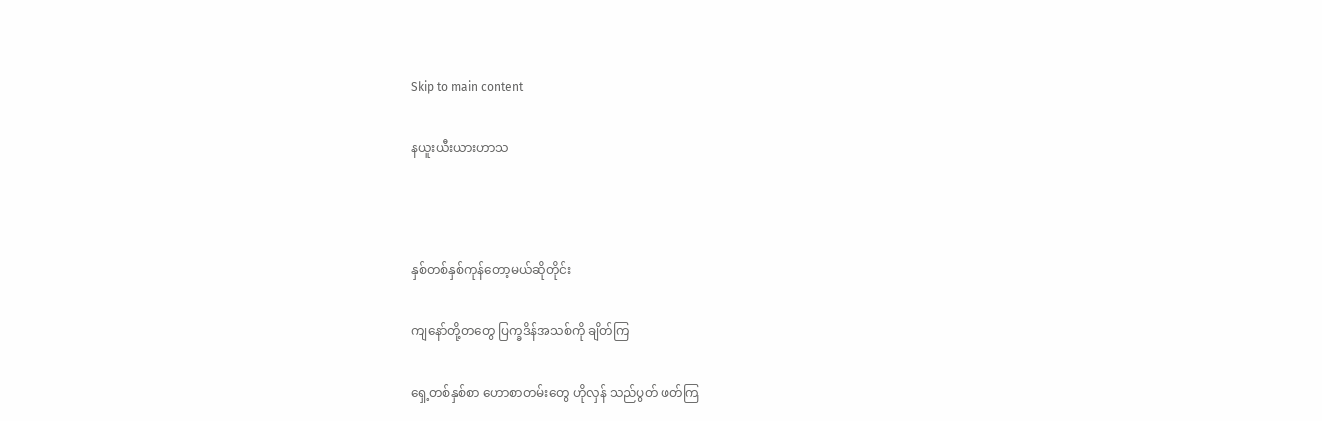Skip to main content

နယူးယီးယားဟာသ



နှစ်တစ်နှစ်ကုန်တော့မယ်ဆိုတိုင်း

ကျနော်တို့တတွေ ပြက္ခဒိန်အသစ်ကို ချိတ်ကြ

ရှေ့တစ်နှစ်စာ ဟောစာတမ်းတွေ ဟိုလှန် သည်ပွတ် ဖတ်ကြ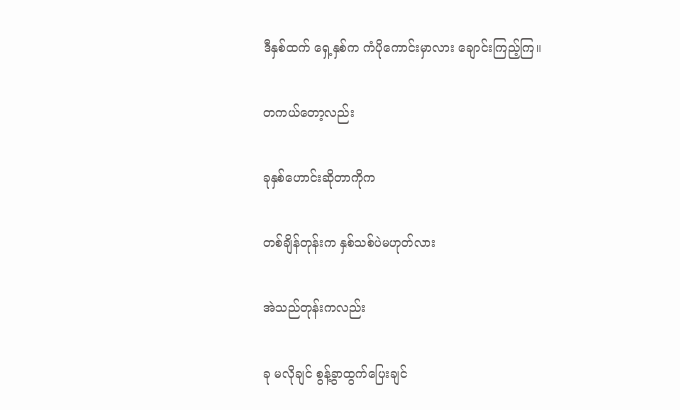ဒီနှစ်ထက် ရှေ့နှစ်က ကံပိုကောင်းမှာလား ချောင်းကြည့်ကြ။

တကယ်တော့လည်း

ခုနှစ်ဟောင်းဆိုတာကိုက

တစ်ချိန်တုန်းက နှစ်သစ်ပဲမဟုတ်လား

အဲသည်တုန်းကလည်း

ခု မလိုချင် စွန့်ခွာထွက်ပြေးချင်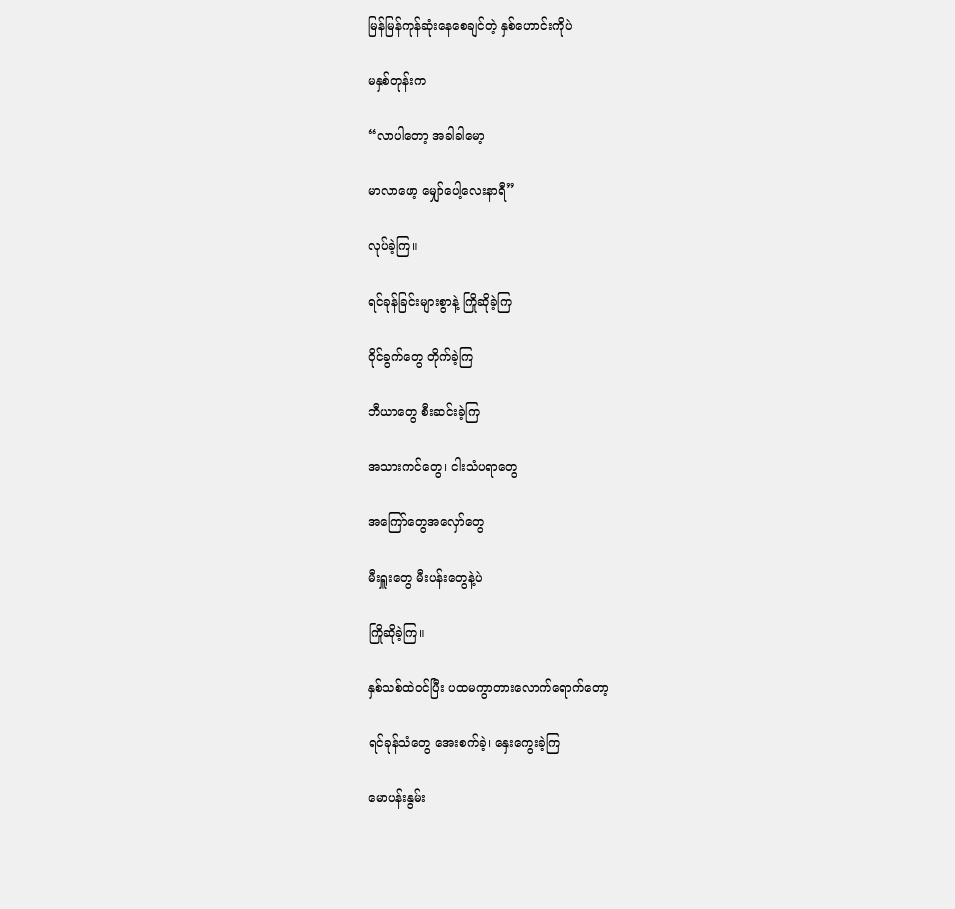မြန်မြန်ကုန်ဆုံးနေစေချင်တဲ့ နှစ်ဟောင်းကိုပဲ

မနှစ်တုန်းက

“လာပါတော့ အခါခါမော့

မာလာဖော့ မျှော်ပေါ့လေးနာရီ”

လုပ်ခဲ့ကြ။

ရင်ခုန်ခြင်းများစွာနဲ့ ကြိုဆိုခဲ့ကြ

ဝိုင်ခွက်တွေ တိုက်ခဲ့ကြ

ဘီယာတွေ စီးဆင်းခဲ့ကြ

အသားကင်တွေ၊ ငါးသံပရာတွေ

အကြော်တွေအလှော်တွေ

မီးရှူးတွေ မီးပန်းတွေနဲ့ပဲ

ကြိုဆိုခဲ့ကြ။

နှစ်သစ်ထဲဝင်ပြီး ပထမကွာတားလောက်ရောက်တော့

ရင်ခုန်သံတွေ အေးစက်ခဲ့၊ နှေးကွေးခဲ့ကြ

မောပန်းနွမ်း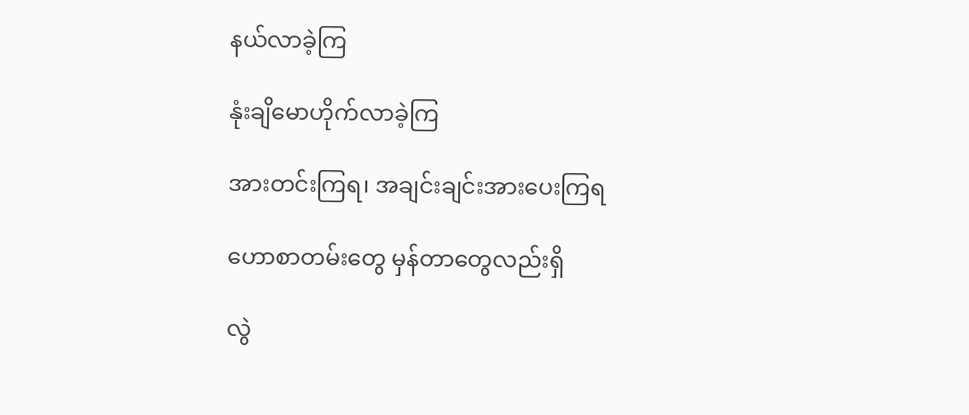နယ်လာခဲ့ကြ

နုံးချိမောဟိုက်လာခဲ့ကြ

အားတင်းကြရ၊ အချင်းချင်းအားပေးကြရ

ဟောစာတမ်းတွေ မှန်တာတွေလည်းရှိ

လွဲ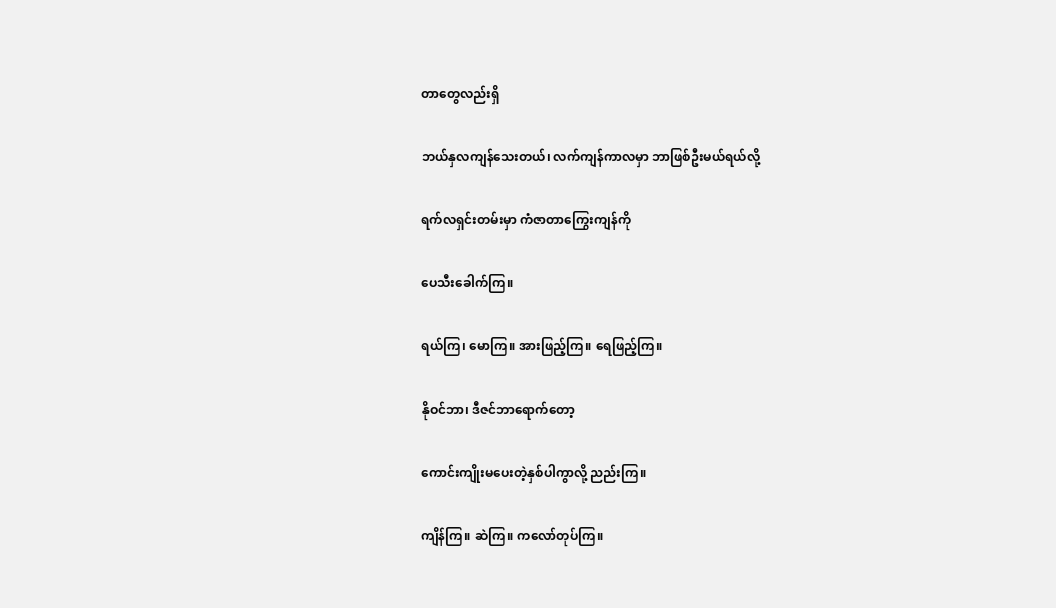တာတွေလည်းရှိ

ဘယ်နှလကျန်သေးတယ်၊ လက်ကျန်ကာလမှာ ဘာဖြစ်ဦးမယ်ရယ်လို့

ရက်လရှင်းတမ်းမှာ ကံဇာတာကြွေးကျန်ကို

ပေသီးခေါက်ကြ။

ရယ်ကြ၊ မောကြ။ အားဖြည့်ကြ။ ရေဖြည့်ကြ။

နိုဝင်ဘာ၊ ဒီဇင်ဘာရောက်တော့

ကောင်းကျိုးမပေးတဲ့နှစ်ပါကွာလို့ ညည်းကြ။

ကျိန်ကြ။ ဆဲကြ။ ကလော်တုပ်ကြ။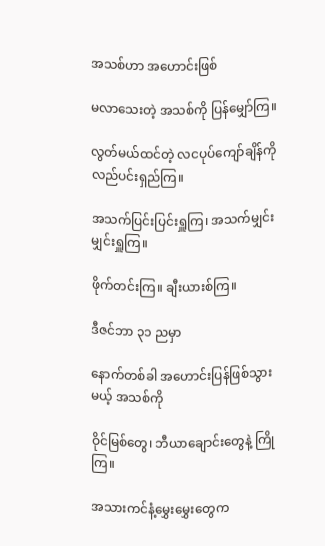အသစ်ဟာ အဟောင်းဖြစ်

မလာသေးတဲ့ အသစ်ကို ပြန်မျှော်ကြ။

လွတ်မယ်ထင်တဲ့ လငပုပ်ကျော်ချိန်ကို လည်ပင်းရှည်ကြ။

အသက်ပြင်းပြင်းရှူကြ၊ အသက်မျှင်းမျှင်းရှူကြ။

ဖိုက်တင်းကြ။ ချီးယားစ်ကြ။

ဒီဇင်ဘာ ၃၁ ညမှာ

နောက်တစ်ခါ အဟောင်းပြန်ဖြစ်သွားမယ့် အသစ်ကို

ဝိုင်မြစ်တွေ၊ ဘီယာချောင်းတွေနဲ့ ကြိုကြ။

အသားကင်နံ့မွှေးမွှေးတွေက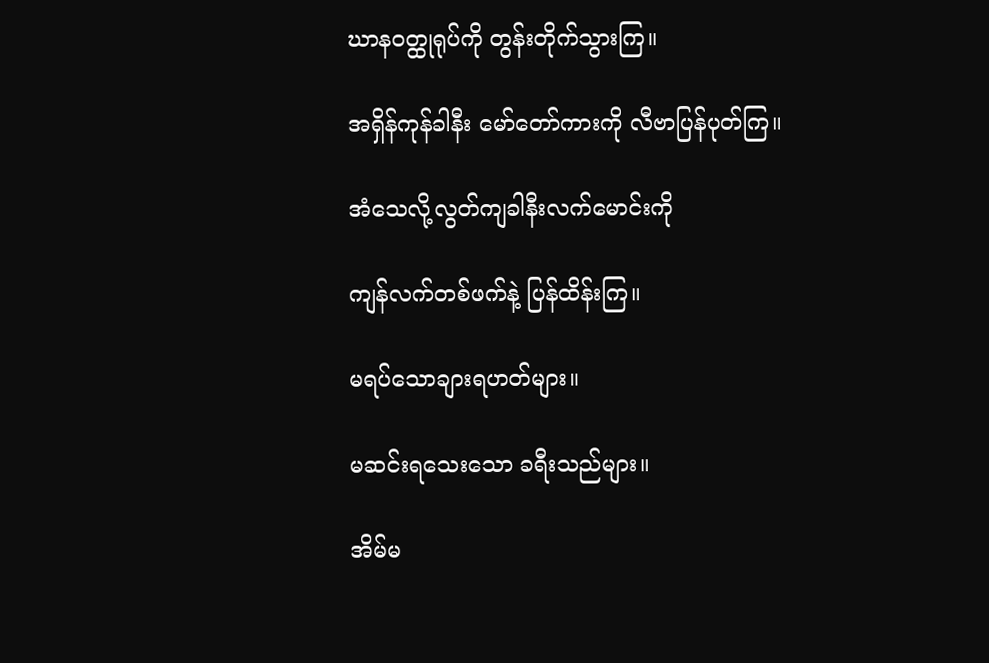ဃာနဝတ္ထုရုပ်ကို တွန်းတိုက်သွားကြ။

အရှိန်ကုန်ခါနီး မော်တော်ကားကို လီဗာပြန်ပုတ်ကြ။

အံသေလို့လွတ်ကျခါနီးလက်မောင်းကို

ကျန်လက်တစ်ဖက်နဲ့ ပြန်ထိန်းကြ။

မရပ်သောချားရဟတ်များ။

မဆင်းရသေးသော ခရီးသည်များ။

အိမ်မ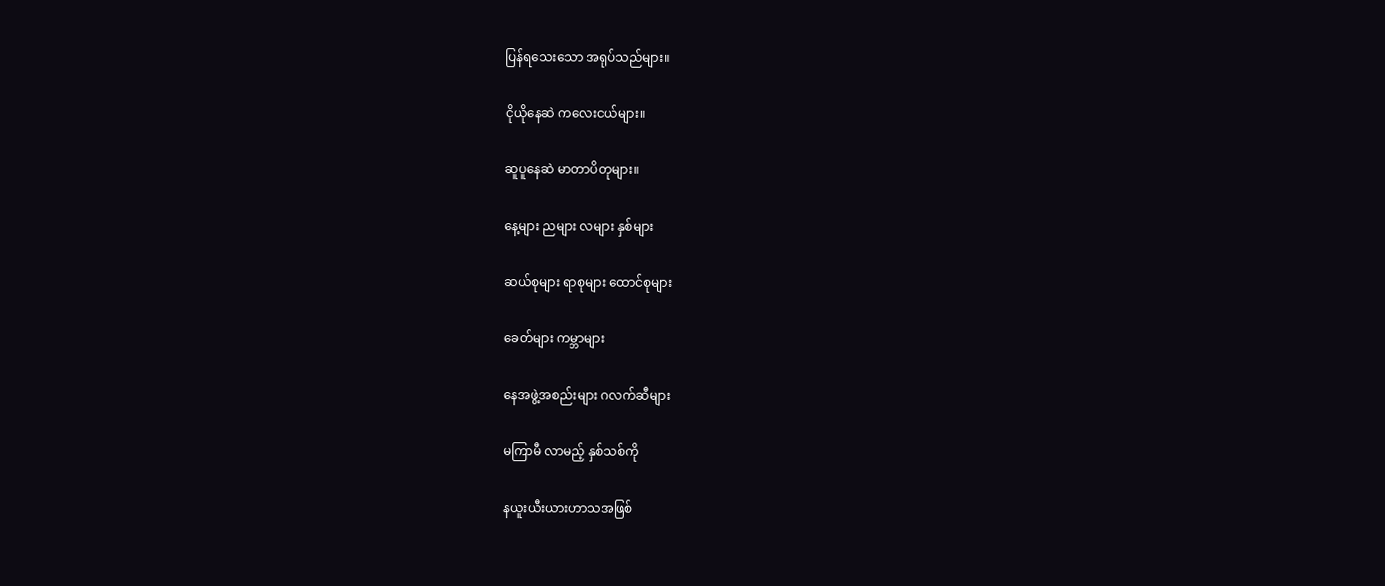ပြန်ရသေးသော အရုပ်သည်များ။

ငိုယိုနေဆဲ ကလေးငယ်များ။

ဆူပူနေဆဲ မာတာပိတုများ။

နေ့များ ညများ လများ နှစ်များ

ဆယ်စုများ ရာစုများ ထောင်စုများ

ခေတ်များ ကမ္ဘာများ

နေအဖွဲ့အစည်းများ ဂလက်ဆီများ

မကြာမီ လာမည့် နှစ်သစ်ကို

နယူးယီးယားဟာသအဖြစ်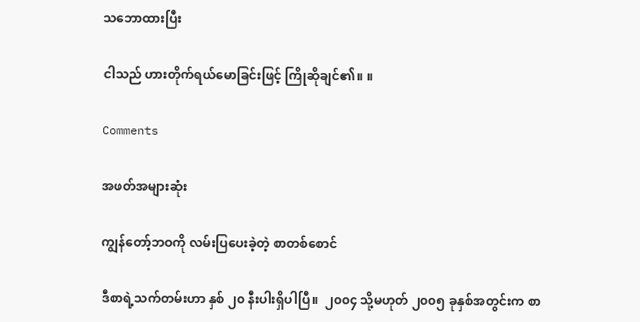သဘောထားပြီး

ငါသည် ဟားတိုက်ရယ်မောခြင်းဖြင့် ကြိုဆိုချင်၏။ ။

Comments

အဖတ်အများဆုံး

ကျွန်တော့်ဘဝကို လမ်းပြပေးခဲ့တဲ့ စာတစ်စောင်

ဒီစာရဲ့သက်တမ်းဟာ နှစ် ၂၀ နီးပါးရှိပါပြီ။  ၂၀၀၄ သို့မဟုတ် ၂၀၀၅ ခုနှစ်အတွင်းက စာ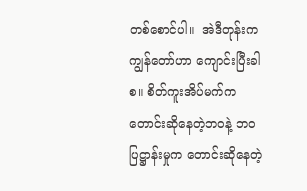တစ်စောင်ပါ။  အဲဒီတုန်းက ကျွန်တော်ဟာ ကျောင်းပြီးခါစ။ စိတ်ကူးအိပ်မက်က တောင်းဆိုနေတဲ့ဘဝနဲ့ ဘဝပြဋ္ဌာန်းမှုက တောင်းဆိုနေတဲ့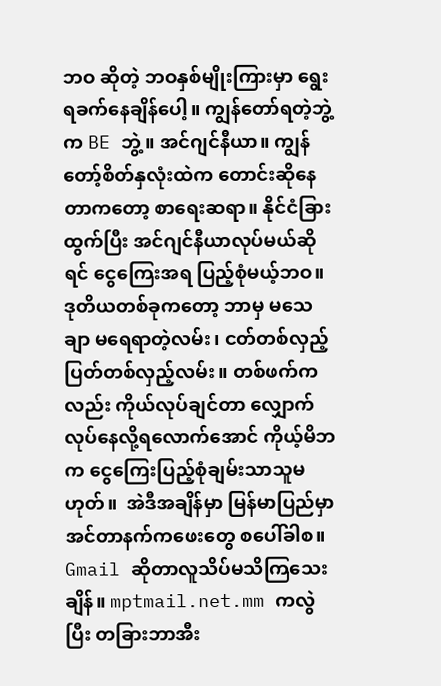ဘဝ ဆိုတဲ့ ဘဝနှစ်မျိုးကြားမှာ ရွေးရခက်နေချိန်ပေါ့။ ကျွန်တော်ရတဲ့ဘွဲ့က BE ဘွဲ့။ အင်ဂျင်နီယာ။ ကျွန်တော့်စိတ်နှလုံးထဲက တောင်းဆိုနေတာကတော့ စာရေးဆရာ။ နိုင်ငံခြားထွက်ပြီး အင်ဂျင်နီယာလုပ်မယ်ဆိုရင် ငွေကြေးအရ ပြည့်စုံမယ့်ဘဝ။ ဒုတိယတစ်ခုကတော့ ဘာမှ မသေချာ မရေရာတဲ့လမ်း၊ ငတ်တစ်လှည့် ပြတ်တစ်လှည့်လမ်း။ တစ်ဖက်ကလည်း ကိုယ်လုပ်ချင်တာ လျှောက်လုပ်နေလို့ရလောက်အောင် ကိုယ့်မိဘက ငွေကြေးပြည့်စုံချမ်းသာသူမဟုတ်။  အဲဒီအချိန်မှာ မြန်မာပြည်မှာ အင်တာနက်ကဖေးတွေ စပေါ်ခါစ။ Gmail ဆိုတာလူသိပ်မသိကြသေးချိန်။ mptmail.net.mm ကလွဲပြီး တခြားဘာအီး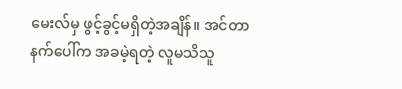မေးလ်မှ ဖွင့်ခွင့်မရှိတဲ့အချိန်။ အင်တာနက်ပေါ်က အခမဲ့ရတဲ့ လူမသိသူ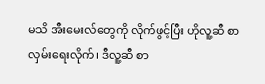မသိ အီးမေးလ်တွေကို လိုက်ဖွင့်ပြီး ဟိုလူ့ဆီ စာလှမ်းရေးလိုက်၊ ဒီလူ့ဆီ စာ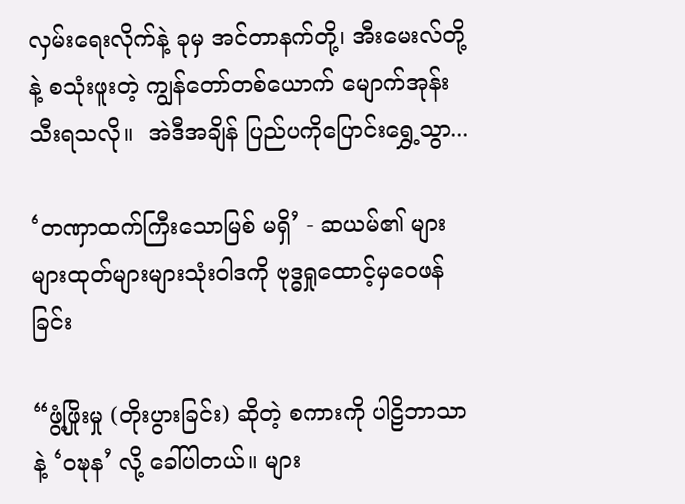လှမ်းရေးလိုက်နဲ့ ခုမှ အင်တာနက်တို့၊ အီးမေးလ်တို့နဲ့ စသုံးဖူးတဲ့ ကျွန်တော်တစ်ယောက် မျောက်အုန်းသီးရသလို။  အဲဒီအချိန် ပြည်ပကိုပြောင်းရွှေ့သွာ...

‘တဏှာထက်ကြီးသောမြစ် မရှိ’ - ဆယမ်၏ များများထုတ်များများသုံးဝါဒကို ဗုဒ္ဓရှုထောင့်မှဝေဖန်ခြင်း

“ဖွံ့ဖြိုးမှု (တိုးပွားခြင်း) ဆိုတဲ့ စကားကို ပါဠိဘာသာနဲ့ ‘ဝဍ္ဎန’ လို့ ခေါ်ပါတယ်။ များ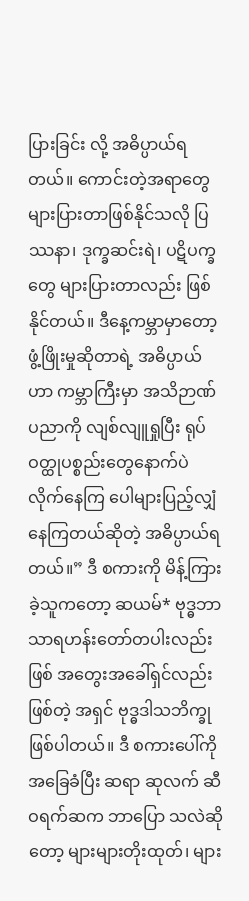ပြားခြင်း လို့ အဓိပ္ပာယ်ရတယ်။ ကောင်းတဲ့အရာတွေ များပြားတာဖြစ်နိုင်သလို ပြဿနာ၊ ဒုက္ခဆင်းရဲ၊ ပဋိပက္ခတွေ များပြားတာလည်း ဖြစ်နိုင်တယ်။ ဒီနေ့ကမ္ဘာမှာတော့ ဖွံ့ဖြိုးမှုဆိုတာရဲ့ အဓိပ္ပာယ်ဟာ ကမ္ဘာကြီးမှာ အသိဉာဏ်ပညာကို လျစ်လျူရှုပြီး ရုပ်ဝတ္ထုပစ္စည်းတွေနောက်ပဲ လိုက်နေကြ ပေါများပြည့်လျှံနေကြတယ်ဆိုတဲ့ အဓိပ္ပာယ်ရတယ်။” ဒီ စကားကို မိန့်ကြားခဲ့သူကတော့ ဆယမ်* ဗုဒ္ဓဘာသာရဟန်းတော်တပါးလည်းဖြစ် အတွေးအခေါ်ရှင်လည်း ဖြစ်တဲ့ အရှင် ဗုဒ္ဓဒါသဘိက္ခုဖြစ်ပါတယ်။ ဒီ စကားပေါ်ကိုအခြေခံပြီး ဆရာ ဆုလက် ဆီဝရက်ဆက ဘာပြော သလဲဆိုတော့ များများတိုးထုတ်၊ များ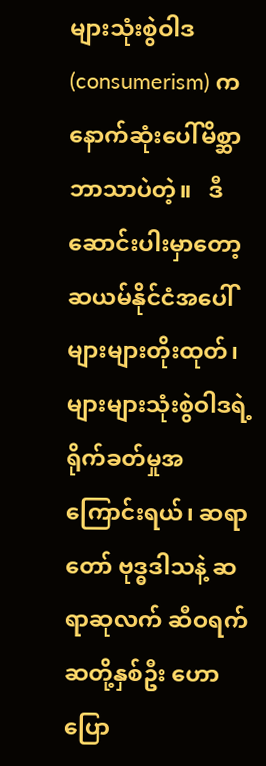များသုံးစွဲဝါဒ (consumerism) က နောက်ဆုံးပေါ်မိစ္ဆာဘာသာပဲတဲ့။   ဒီ ဆောင်းပါးမှာတော့ ဆယမ်နိုင်ငံအပေါ် များများတိုးထုတ်၊ များများသုံးစွဲဝါဒရဲ့ ရိုက်ခတ်မှုအကြောင်းရယ်၊ ဆရာတော် ဗုဒ္ဓဒါသနဲ့ ဆရာဆုလက် ဆီဝရက်ဆတို့နှစ်ဦး ဟောပြော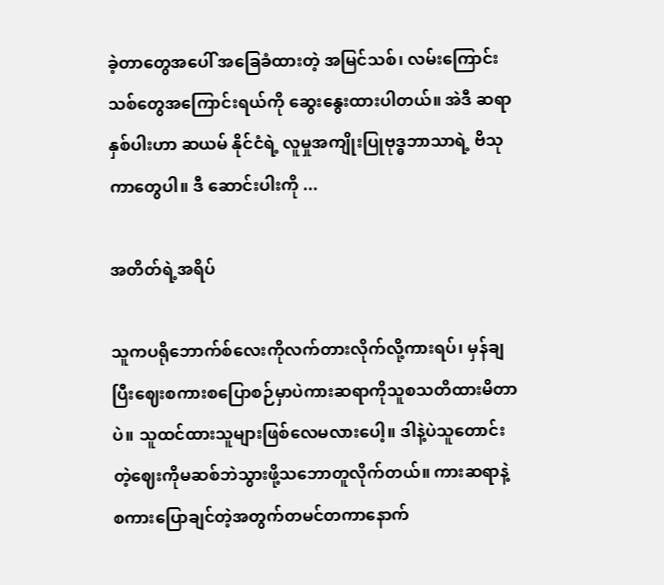ခဲ့တာတွေအပေါ် အခြေခံထားတဲ့ အမြင်သစ်၊ လမ်းကြောင်းသစ်တွေအကြောင်းရယ်ကို ဆွေးနွေးထားပါတယ်။ အဲဒီ ဆရာနှစ်ပါးဟာ ဆယမ် နိုင်ငံရဲ့ လူမှုအကျိုးပြုဗုဒ္ဓဘာသာရဲ့ ဗိသုကာတွေပါ။ ဒီ ဆောင်းပါးကို ...

အတိတ်ရဲ့အရိပ်

သူကပရိုဘောက်စ်လေးကိုလက်တားလိုက်လို့ကားရပ်၊ မှန်ချပြီးဈေးစကားစပြောစဉ်မှာပဲကားဆရာကိုသူစသတိထားမိတာပဲ။ သူထင်ထားသူများဖြစ်လေမလားပေါ့။ ဒါနဲ့ပဲသူတောင်းတဲ့ဈေးကိုမဆစ်ဘဲသွားဖို့သဘောတူလိုက်တယ်။ ကားဆရာနဲ့စကားပြောချင်တဲ့အတွက်တမင်တကာနောက်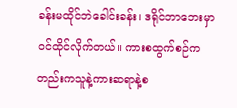ခန်းမထိုင်ဘဲခေါင်းခန်း၊ ဒရိုင်ဘာဘေးမှာဝင်ထိုင်လိုက်တယ်။ ကားစထွက်စဉ်ကတည်းကသူနဲ့ကားဆရာနဲ့စ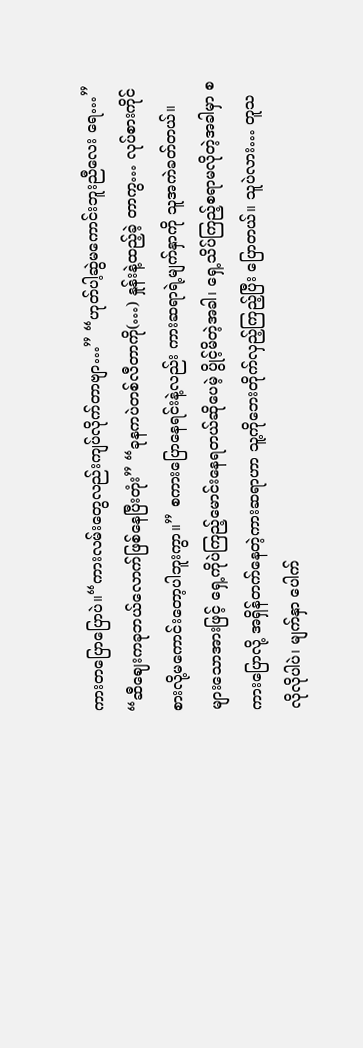ကားတပြောပြောပဲ။“ကားလမ်းတွေလည်းကျပ်လိုက်တာဗျာ…” “ဟုတ်ပါ့ဆွဲမကောင်းဘူးညီလေး ရေ…” “ဆီဈေးကခုဘယ်လောက်ဖြစ်နေပြီးတုံး” “ခုနကပဲတစ်လီတာကို(…) နှုန်းနဲ့ထည့်ခဲ့ တာကွ… လုပ်စားကိုင်စားလို့မကောင်းတော့ပါဘူးကွာ။” စကားပြောနေရင်းနဲ့လည်း ကားဆရာရဲ့မျက်နှာကို သူအကဲခတ်တယ်။ များသောအားဖြင့် ရှေ့ကိုပဲကြည့်မောင်းနေရတယ်ဆိုပေမဲ့ ပွိုင့်မိတဲ့အခါ၊ ရှေ့သိပ်ကြည့်စရာမလိုတဲ့အခါမှာ စကားပြောလို့ အရှိန်တက်နေတဲ့ကားဆရာဟာ သူ့ကိုဘေးတိုက်လှည့်ကြည့်ပြီး ပြောတယ်။ သူပဲလား… တူသလိုလိုပါပဲ၊ မျက်နှာ ပေါက်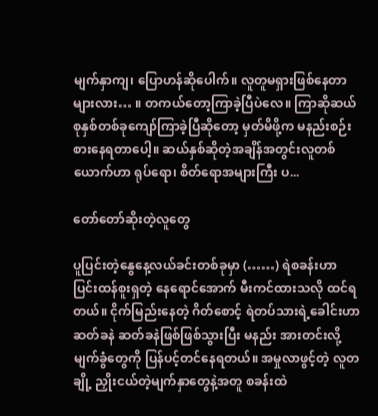မျက်နှာကျ၊ ပြောဟန်ဆိုပေါက်။ လူတူမရှားဖြစ်နေတာများလား… ။ တကယ်တော့ကြာခဲ့ပြီပဲလေ။ ကြာဆိုဆယ်စုနှစ်တစ်ခုကျော်ကြာခဲ့ပြီဆိုတော့ မှတ်မိဖို့က မနည်းစဉ်းစားနေရတာပေါ့။ ဆယ်နှစ်ဆိုတဲ့အချိန်အတွင်းလူတစ်ယောက်ဟာ ရုပ်ရော၊ စိတ်ရောအများကြီး ပ...

တော်တော်ဆိုးတဲ့လူတွေ

ပူပြင်းတဲ့နွေနေ့လယ်ခင်းတစ်ခုမှာ (……) ရဲစခန်းဟာ ပြင်းထန်စူးရှတဲ့ နေရောင်အောက် မီးကင်ထားသလို ထင်ရတယ်။ ငိုက်မြည်းနေတဲ့ ဂိတ်စောင့် ရဲတပ်သားရဲ့ခေါင်းဟာ ဆတ်ခနဲ ဆတ်ခနဲဖြစ်ဖြစ်သွားပြီး မနည်း အားတင်းလို့ မျက်ခွံတွေကို ပြန်ပင့်တင်နေရတယ်။ အမှုလာဖွင့်တဲ့ လူတချို့ ညှိုးငယ်တဲ့မျက်နှာတွေနဲ့အတူ စခန်းထဲ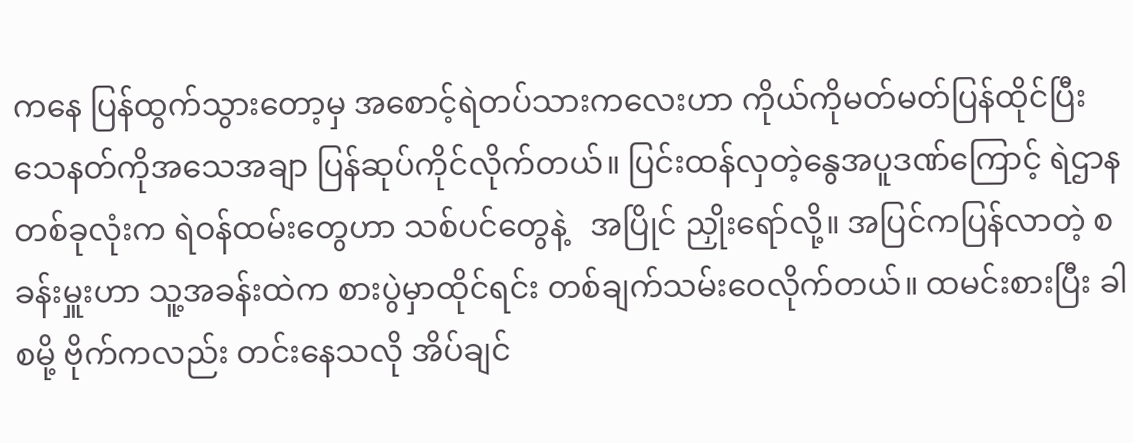ကနေ ပြန်ထွက်သွားတော့မှ အစောင့်ရဲတပ်သားကလေးဟာ ကိုယ်ကိုမတ်မတ်ပြန်ထိုင်ပြီး သေနတ်ကိုအသေအချာ ပြန်ဆုပ်ကိုင်လိုက်တယ်။ ပြင်းထန်လှတဲ့နွေအပူဒဏ်ကြောင့် ရဲဌာနတစ်ခုလုံးက ရဲဝန်ထမ်းတွေဟာ သစ်ပင်တွေနဲ့   အပြိုင် ညှိုးရော်လို့။ အပြင်ကပြန်လာတဲ့ စခန်းမှူးဟာ သူ့အခန်းထဲက စားပွဲမှာထိုင်ရင်း တစ်ချက်သမ်းဝေလိုက်တယ်။ ထမင်းစားပြီး ခါစမို့ ဗိုက်ကလည်း တင်းနေသလို အိပ်ချင်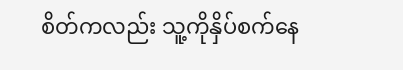စိတ်ကလည်း သူ့ကိုနှိပ်စက်နေ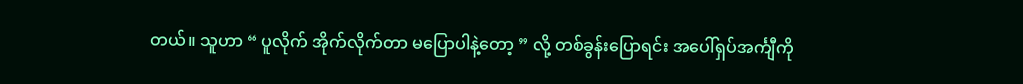တယ်။ သူဟာ “ ပူလိုက် အိုက်လိုက်တာ မပြောပါနဲ့တော့ ” လို့ တစ်ခွန်းပြောရင်း အပေါ်ရှပ်အင်္ကျီကို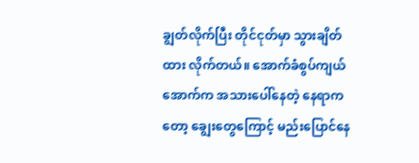ချွတ်လိုက်ပြီး တိုင်ငုတ်မှာ သွားချိတ်ထား လိုက်တယ်။ အောက်ခံစွပ်ကျယ်အောက်က အသားပေါ်နေတဲ့ နေရာကတော့ ချွေးတွေကြောင့် မည်းပြောင်နေ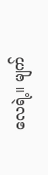လေရဲ့။ မျက်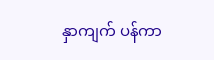နှာကျက် ပန်ကာ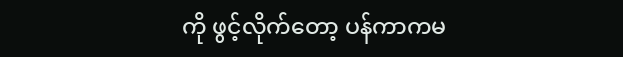ကို ဖွင့်လိုက်တော့ ပန်ကာကမ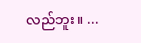လည်ဘူး။ ...